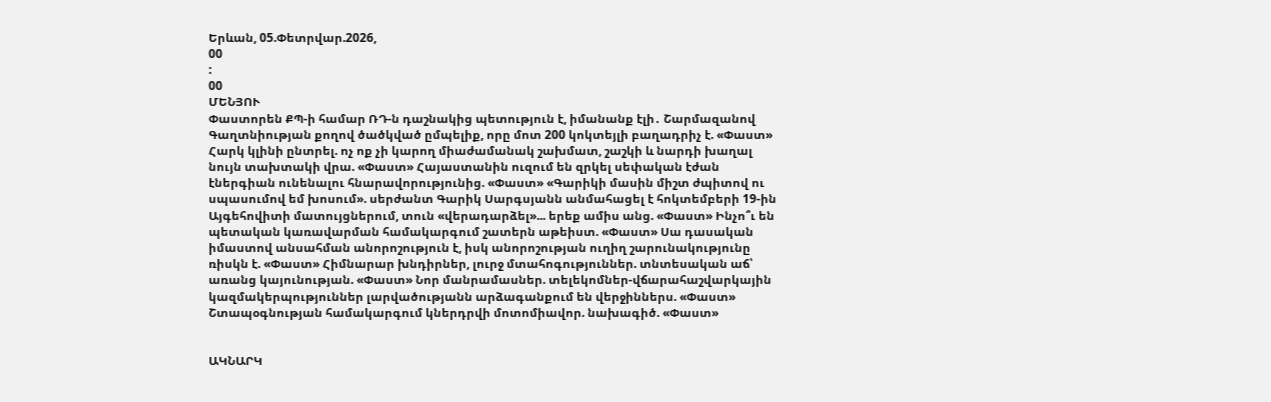Երևան, 05.Փետրվար.2026,
00
:
00
ՄԵՆՅՈՒ
Փաստորեն ՔՊ-ի համար ՌԴ-ն դաշնակից պետություն է, իմանանք էլի․ Շարմազանով Գաղտնիության քողով ծածկված ըմպելիք, որը մոտ 200 կոկտեյլի բաղադրիչ է. «Փաստ» Հարկ կլինի ընտրել. ոչ ոք չի կարող միաժամանակ շախմատ, շաշկի և նարդի խաղալ նույն տախտակի վրա. «Փաստ» Հայաստանին ուզում են զրկել սեփական էժան էներգիան ունենալու հնարավորությունից. «Փաստ» «Գարիկի մասին միշտ ժպիտով ու սպասումով եմ խոսում». սերժանտ Գարիկ Սարգսյանն անմահացել է հոկտեմբերի 19-ին Այգեհովիտի մատույցներում, տուն «վերադարձել»... երեք ամիս անց. «Փաստ» Ինչո՞ւ են պետական կառավարման համակարգում շատերն աթեիստ. «Փաստ» Սա դասական իմաստով անսահման անորոշություն է, իսկ անորոշության ուղիղ շարունակությունը ռիսկն է. «Փաստ» Հիմնարար խնդիրներ, լուրջ մտահոգություններ. տնտեսական աճ՝ առանց կայունության. «Փաստ» Նոր մանրամասներ. տելեկոմներ-վճարահաշվարկային կազմակերպություններ լարվածությանն արձագանքում են վերջիններս. «Փաստ» Շտապօգնության համակարգում կներդրվի մոտոմիավոր. նախագիծ. «Փաստ»


ԱԿՆԱՐԿ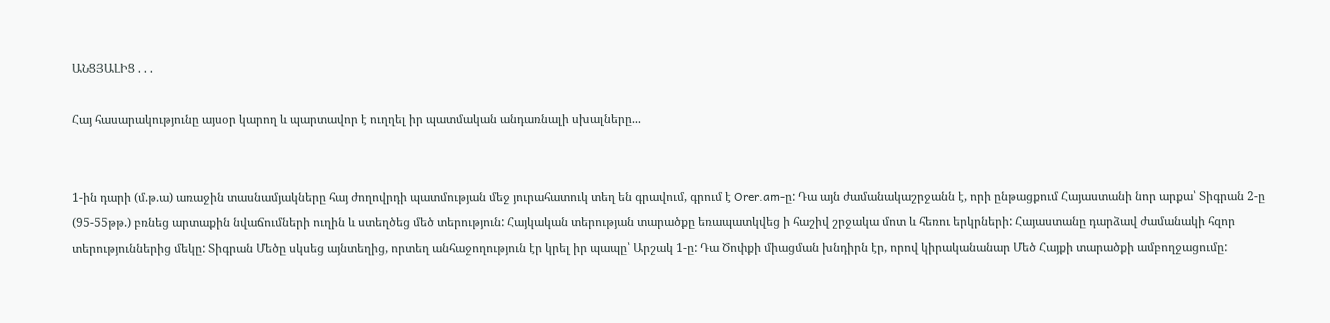ԱՆՑՅԱԼԻՑ . . .

Հայ հասարակությունը այսօր կարող և պարտավոր է ուղղել իր պատմական անդառնալի սխալները...


1-ին դարի (մ.թ.ա) առաջին տասնամյակները հայ ժողովրդի պատմության մեջ յուրահատուկ տեղ են գրավում, գրում է Orer.am-ը: Դա այն ժամանակաշրջանն է, որի ընթացքում Հայաստանի նոր արքա՝ Տիգրան 2-ը (95-55թթ.) բռնեց արտաքին նվաճումների ուղին և ստեղծեց մեծ տերություն: Հայկական տերության տարածքը եռապատկվեց ի հաշիվ շրջակա մոտ և հեռու երկրների: Հայաստանը դարձավ ժամանակի հզոր տերություններից մեկը: Տիգրան Մեծը սկսեց այնտեղից, որտեղ անհաջողություն էր կրել իր պապը՝ Արշակ 1-ը: Դա Ծոփքի միացման խնդիրն էր, որով կիրականանար Մեծ Հայքի տարածքի ամբողջացումը: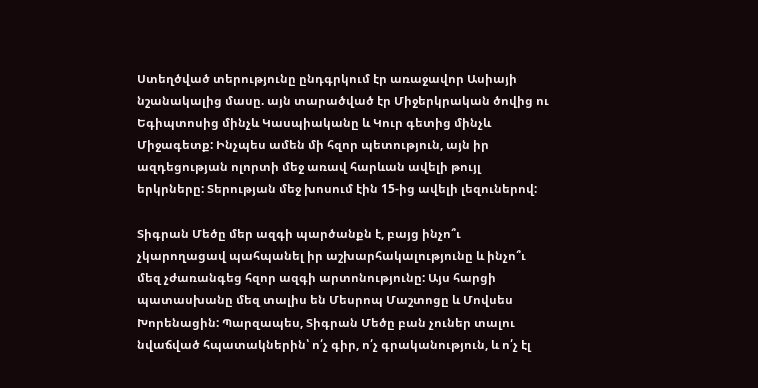Ստեղծված տերությունը ընդգրկում էր առաջավոր Ասիայի նշանակալից մասը. այն տարածված էր Միջերկրական ծովից ու Եգիպտոսից մինչև Կասպիականը և Կուր գետից մինչև Միջագետք: Ինչպես ամեն մի հզոր պետություն, այն իր ազդեցության ոլորտի մեջ առավ հարևան ավելի թույլ երկրները: Տերության մեջ խոսում էին 15-ից ավելի լեզուներով:

Տիգրան Մեծը մեր ազգի պարծանքն է, բայց ինչո՞ւ չկարողացավ պահպանել իր աշխարհակալությունը և ինչո՞ւ մեզ չժառանգեց հզոր ազգի արտոնությունը: Այս հարցի պատասխանը մեզ տալիս են Մեսրոպ Մաշտոցը և Մովսես Խորենացին: Պարզապես, Տիգրան Մեծը բան չուներ տալու նվաճված հպատակներին՝ ո՛չ գիր, ո՛չ գրականություն, և ո՛չ էլ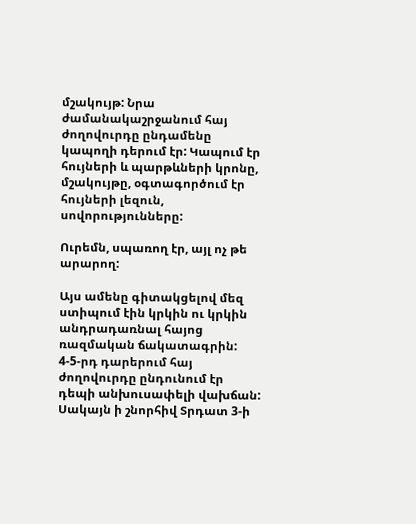մշակույթ: Նրա ժամանակաշրջանում հայ ժողովուրդը ընդամենը կապողի դերում էր: Կապում էր հույների և պարթևների կրոնը, մշակույթը, օգտագործում էր հույների լեզուն, սովորությունները:

Ուրեմն, սպառող էր, այլ ոչ թե արարող:

Այս ամենը գիտակցելով մեզ ստիպում էին կրկին ու կրկին անդրադառնալ հայոց ռազմական ճակատագրին: 4-5-րդ դարերում հայ ժողովուրդը ընդունում էր դեպի անխուսափելի վախճան: Սակայն ի շնորհիվ Տրդատ 3-ի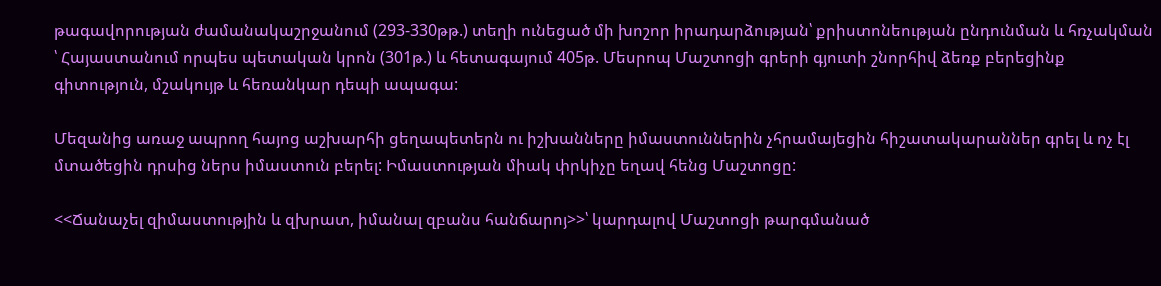թագավորության ժամանակաշրջանում (293-330թթ.) տեղի ունեցած մի խոշոր իրադարձության՝ քրիստոնեության ընդունման և հռչակման ՝ Հայաստանում որպես պետական կրոն (301թ.) և հետագայում 405թ. Մեսրոպ Մաշտոցի գրերի գյուտի շնորհիվ ձեռք բերեցինք գիտություն, մշակույթ և հեռանկար դեպի ապագա:

Մեզանից առաջ ապրող հայոց աշխարհի ցեղապետերն ու իշխանները իմաստուններին չհրամայեցին հիշատակարաններ գրել և ոչ էլ մտածեցին դրսից ներս իմաստուն բերել: Իմաստության միակ փրկիչը եղավ հենց Մաշտոցը:

<<Ճանաչել զիմաստությին և զխրատ, իմանալ զբանս հանճարոյ>>՝ կարդալով Մաշտոցի թարգմանած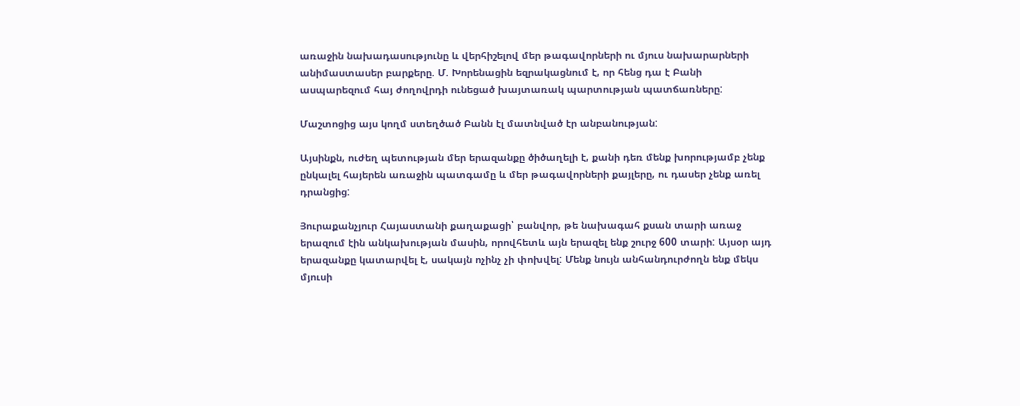առաջին նախադասությունը և վերհիշելով մեր թագավորների ու մյուս նախարարների անիմաստասեր բարքերը. Մ. Խորենացին եզրակացնում է, որ հենց դա է Բանի ասպարեզում հայ ժողովրդի ունեցած խայտառակ պարտության պատճառները:

Մաշտոցից այս կողմ ստեղծած Բանն էլ մատնված էր անբանության:

Այսինքն, ուժեղ պետության մեր երազանքը ծիծաղելի է, քանի դեռ մենք խորությամբ չենք ընկալել հայերեն առաջին պատգամը և մեր թագավորների քայլերը, ու դասեր չենք առել դրանցից:

Յուրաքանչյուր Հայաստանի քաղաքացի՝ բանվոր, թե նախագահ քսան տարի առաջ երազում էին անկախության մասին, որովհետև այն երազել ենք շուրջ 600 տարի: Այսօր այդ երազանքը կատարվել է, սակայն ոչինչ չի փոխվել: Մենք նույն անհանդուրժողն ենք մեկս մյուսի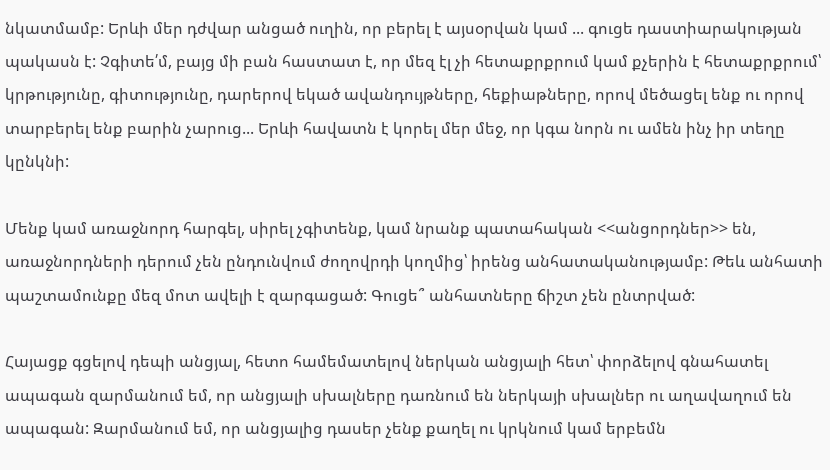նկատմամբ: Երևի մեր դժվար անցած ուղին, որ բերել է այսօրվան կամ ... գուցե դաստիարակության պակասն է: Չգիտե՛մ, բայց մի բան հաստատ է, որ մեզ էլ չի հետաքրքրում կամ քչերին է հետաքրքրում՝ կրթությունը, գիտությունը, դարերով եկած ավանդույթները, հեքիաթները, որով մեծացել ենք ու որով տարբերել ենք բարին չարուց... Երևի հավատն է կորել մեր մեջ, որ կգա նորն ու ամեն ինչ իր տեղը կընկնի:

Մենք կամ առաջնորդ հարգել, սիրել չգիտենք, կամ նրանք պատահական <<անցորդներ>> են, առաջնորդների դերում չեն ընդունվում ժողովրդի կողմից՝ իրենց անհատականությամբ: Թեև անհատի պաշտամունքը մեզ մոտ ավելի է զարգացած: Գուցե՞ անհատները ճիշտ չեն ընտրված:

Հայացք գցելով դեպի անցյալ, հետո համեմատելով ներկան անցյալի հետ՝ փորձելով գնահատել ապագան զարմանում եմ, որ անցյալի սխալները դառնում են ներկայի սխալներ ու աղավաղում են ապագան: Զարմանում եմ, որ անցյալից դասեր չենք քաղել ու կրկնում կամ երբեմն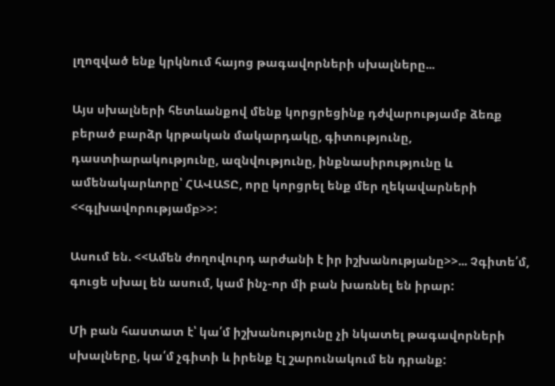լղոզված ենք կրկնում հայոց թագավորների սխալները...

Այս սխալների հետևանքով մենք կորցրեցինք դժվարությամբ ձեռք բերած բարձր կրթական մակարդակը, գիտությունը, դաստիարակությունը, ազնվությունը, ինքնասիրությունը և ամենակարևորը՝ ՀԱՎԱՏԸ, որը կորցրել ենք մեր ղեկավարների <<գլխավորությամբ>>:

Ասում են. <<Ամեն ժողովուրդ արժանի է իր իշխանությանը>>... Չգիտե՛մ, գուցե սխալ են ասում, կամ ինչ-որ մի բան խառնել են իրար:

Մի բան հաստատ է՝ կա՛մ իշխանությունը չի նկատել թագավորների սխալները, կա՛մ չգիտի և իրենք էլ շարունակում են դրանք: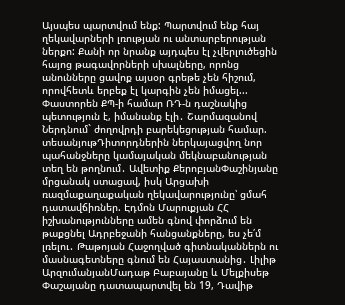Այսպես պարտվում ենք: Պարտվում ենք հայ ղեկավարների լռության ու անտարբերության ներքո: Քանի որ նրանք այդպես էլ չվերլուծեցին հայոց թագավորների սխալները, որոնց անունները ցավոք այսօր գրեթե չեն հիշում, որովհետև երբեք էլ կարգին չեն իմացել...
Փաստորեն ՔՊ-ի համար ՌԴ-ն դաշնակից պետություն է, իմանանք էլի․ Շարմազանով Ներդնում` ժողովրդի բարեկեցության համար. տեսանյութԴիտորդներին ներկայացվող նոր պահանջները կամայական մեկնաբանության տեղ են թողնում․ Ավետիք ՔերոբյանՓաշինյանը մրցանակ ստացավ, իսկ Արցախի ռազմաքաղաքական ղեկավարությունը՝ ցմահ դատավճիռներ. Էդմոն Մարուքյան ՀՀ իշխանությունները ամեն գնով փորձում են թաքցնել Ադրբեջանի հանցանքները, ես չե՛մ լռելու․ Թաթոյան Հաջողված գիտնականներն ու մասնագետները գնում են Հայաստանից․ Լիլիթ ԱրզումանյանՄադաթ Բաբայանը և Մելքիսեթ Փաշայանը դատապարտվել են 19, Դավիթ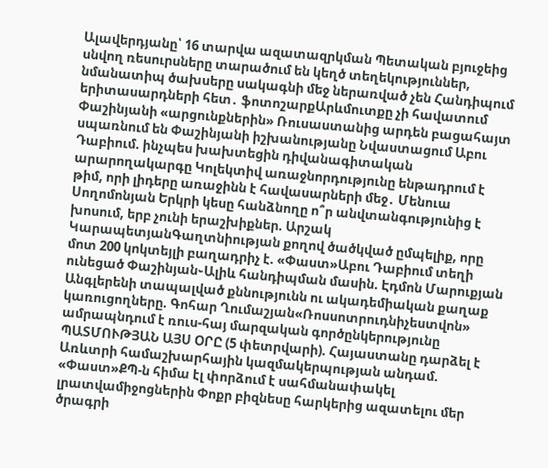Ալավերդյանը՝ 16 տարվա ազատազրկման Պետական բյուջեից սնվող ռեսուրսները տարածում են կեղծ տեղեկություններ, նմանատիպ ծախսերը սակագնի մեջ ներառված չեն Հանդիպում երիտասարդների հետ․ ֆոտոշարքԱրևմուտքը չի հավատում Փաշինյանի «արցունքներին» Ռուսաստանից արդեն բացահայտ սպառնում են Փաշինյանի իշխանությանը Նվաստացում Աբու Դաբիում. ինչպես խախտեցին դիվանագիտական արարողակարգը Կոլեկտիվ առաջնորդությունը ենթադրում է թիմ, որի լիդերը առաջինն է հավասարների մեջ․ Մենուա Սողոմոնյան Երկրի կեսը հանձնողը ո՞ր անվտանգությունից է խոսում, երբ չունի երաշխիքներ. Արշակ ԿարապետյանԳաղտնիության քողով ծածկված ըմպելիք, որը մոտ 200 կոկտեյլի բաղադրիչ է. «Փաստ»Աբու Դաբիում տեղի ունեցած Փաշինյան֊Ալիև հանդիպման մասին. Էդմոն Մարուքյան Անգլերենի տապալված քննությունն ու ակադեմիական քաղաք կառուցողները. Գոհար Ղումաշյան«Ռոսսոտրուդնիչեստվոն» ամրապնդում է ռուս-հայ մարզական գործընկերությունը ՊԱՏՄՈՒԹՅԱՆ ԱՅՍ ՕՐԸ (5 փետրվարի). Հայաստանը դարձել է Առևտրի համաշխարհային կազմակերպության անդամ. «Փաստ»ՔՊ-ն հիմա էլ փորձում է սահմանափակել լրատվամիջոցներին Փոքր բիզնեսը հարկերից ազատելու մեր ծրագրի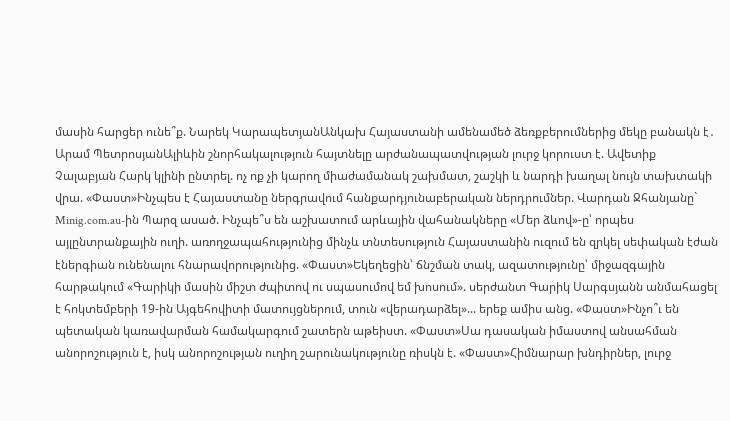մասին հարցեր ունե՞ք. Նարեկ ԿարապետյանԱնկախ Հայաստանի ամենամեծ ձեռքբերումներից մեկը բանակն է․ Արամ ՊետրոսյանԱլիևին շնորհակալություն հայտնելը արժանապատվության լուրջ կորուստ է. Ավետիք Չալաբյան Հարկ կլինի ընտրել. ոչ ոք չի կարող միաժամանակ շախմատ, շաշկի և նարդի խաղալ նույն տախտակի վրա. «Փաստ»Ինչպես է Հայաստանը ներգրավում հանքարդյունաբերական ներդրումներ. Վարդան Ջհանյանը` Minig.com.au-ին Պարզ ասած. Ինչպե՞ս են աշխատում արևային վահանակները «Մեր ձևով»-ը՝ որպես այլընտրանքային ուղի. առողջապահությունից մինչև տնտեսություն Հայաստանին ուզում են զրկել սեփական էժան էներգիան ունենալու հնարավորությունից. «Փաստ»Եկեղեցին՝ ճնշման տակ, ազատությունը՝ միջազգային հարթակում «Գարիկի մասին միշտ ժպիտով ու սպասումով եմ խոսում». սերժանտ Գարիկ Սարգսյանն անմահացել է հոկտեմբերի 19-ին Այգեհովիտի մատույցներում, տուն «վերադարձել»... երեք ամիս անց. «Փաստ»Ինչո՞ւ են պետական կառավարման համակարգում շատերն աթեիստ. «Փաստ»Սա դասական իմաստով անսահման անորոշություն է, իսկ անորոշության ուղիղ շարունակությունը ռիսկն է. «Փաստ»Հիմնարար խնդիրներ, լուրջ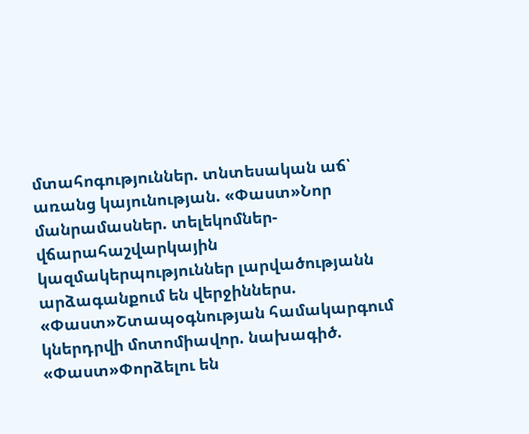մտահոգություններ. տնտեսական աճ՝ առանց կայունության. «Փաստ»Նոր մանրամասներ. տելեկոմներ-վճարահաշվարկային կազմակերպություններ լարվածությանն արձագանքում են վերջիններս. «Փաստ»Շտապօգնության համակարգում կներդրվի մոտոմիավոր. նախագիծ. «Փաստ»Փորձելու են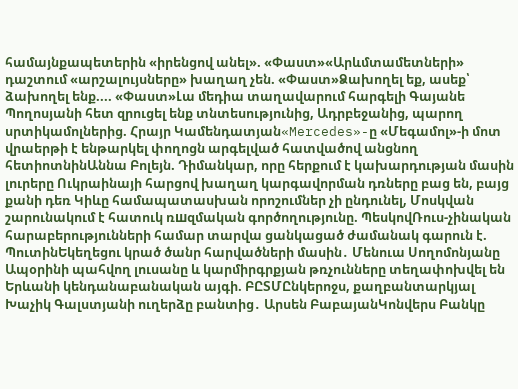համայնքապետերին «իրենցով անել». «Փաստ»«Արևմտամետների» դաշտում «արշալույսները» խաղաղ չեն. «Փաստ»Ձախողել եք, ասեք՝ ձախողել ենք.... «Փաստ»Լա մեդիա տաղավարում հարգելի Գայանե Պողոսյանի հետ զրուցել ենք տնտեսությունից, Ադրբեջանից, պարող սրտիկամոլներից. Հրայր Կամենդատյան«Mercedes»-ը «Մեգամոլ»-ի մոտ վրաերթի է ենթարկել փողոցն արգելված հատվածով անցնող հետիոտնինԱննա Բոլեյն. Դիմանկար, որը հերքում է կախարդության մասին լուրերը Ուկրաինայի հարցով խաղաղ կարգավորման դռները բաց են, բայց քանի դեռ Կիևը համապատասխան որոշումներ չի ընդունել, Մոսկվան շարունակում է հատուկ ռшզմական գործողությունը. ՊեսկովՌուս-չինական հարաբերությունների համար տարվա ցանկացած ժամանակ գարուն է. ՊուտինԵկեղեցու կրած ծանր հարվածների մասին․ Մենուա Սողոմոնյանը Ապօրինի պահվող լուսանը և կարմիրգրքյան թռչունները տեղափոխվել են Երևանի կենդանաբանական այգի. ԲԸՏՄԸնկերոջս, քաղբանտարկյալ Խաչիկ Գալստյանի ուղերձը բանտից․ Արսեն ԲաբայանԿոնվերս Բանկը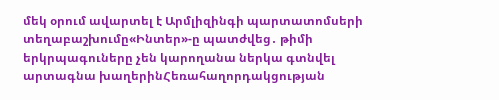մեկ օրում ավարտել է Արմլիզինգի պարտատոմսերի տեղաբաշխումը«Ինտեր»-ը պատժվեց․ թիմի երկրպագուները չեն կարողանա ներկա գտնվել արտագնա խաղերինՀեռահաղորդակցության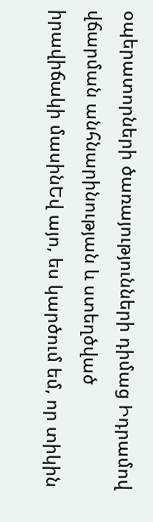օպերատորների ծառայությունների դիմաց Իդրամով վճարման անհնարինության և ստեղծված իրավիճակի մասինԵվ այո, ես կարծում եմ, որ տիկին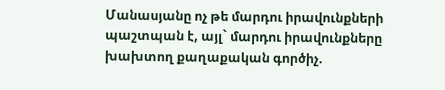Մանասյանը ոչ թե մարդու իրավունքների պաշտպան է, այլ` մարդու իրավունքները խախտող քաղաքական գործիչ.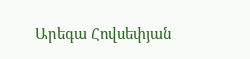Արեգա Հովսեփյան